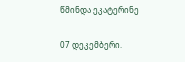წმინდა ეკატერინე

07 დეკემბერი.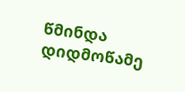წმინდა დიდმოწამე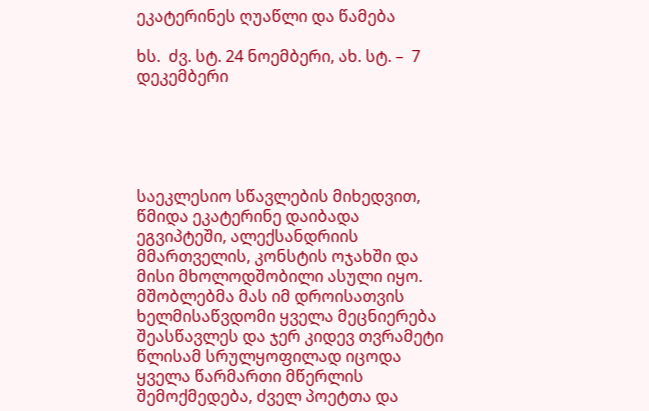ეკატერინეს ღუაწლი და წამება

ხს.  ძვ. სტ. 24 ნოემბერი, ახ. სტ. –  7 დეკემბერი





საეკლესიო სწავლების მიხედვით, წმიდა ეკატერინე დაიბადა ეგვიპტეში, ალექსანდრიის მმართველის, კონსტის ოჯახში და მისი მხოლოდშობილი ასული იყო. მშობლებმა მას იმ დროისათვის ხელმისაწვდომი ყველა მეცნიერება შეასწავლეს და ჯერ კიდევ თვრამეტი წლისამ სრულყოფილად იცოდა ყველა წარმართი მწერლის შემოქმედება, ძველ პოეტთა და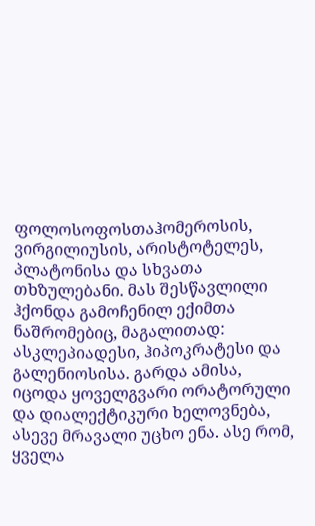ფოლოსოფოსთაჰომეროსის, ვირგილიუსის, არისტოტელეს, პლატონისა და სხვათა თხზულებანი. მას შესწავლილი ჰქონდა გამოჩენილ ექიმთა ნაშრომებიც, მაგალითად: ასკლეპიადესი, ჰიპოკრატესი და გალენიოსისა. გარდა ამისა, იცოდა ყოველგვარი ორატორული და დიალექტიკური ხელოვნება, ასევე მრავალი უცხო ენა. ასე რომ, ყველა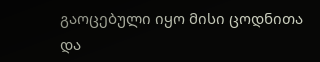გაოცებული იყო მისი ცოდნითა და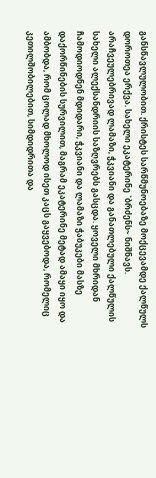განსწავლულობით. ქრისტეს სარწმუნოებაზე მოქცევამდე ქალწულს დოროთეა ერქვა. სახელი ეკატერინე `ბრძენს~ ნიშნავს. არაჩვეულებრივად ლამაზი, ჭკვიანი და განათლებული ქალწულის სახელი ალექსანდრიის საზღვრებს გასცდა. ყოველი მხრიდან ჩამოდიოდნენ მდიდარი, ჭკვიანი და ლამაზი ჭაბუკები მასზე დაქორწინების სურვილით, მაგრამ ეკატერინე მეტად ამაყი იყო და ამბობდა, რომ ცოლად მხოლოდ ისეთ კაცს გაყვებოდა, რომელიც კეთილშობილებით, სიმდიდრითა და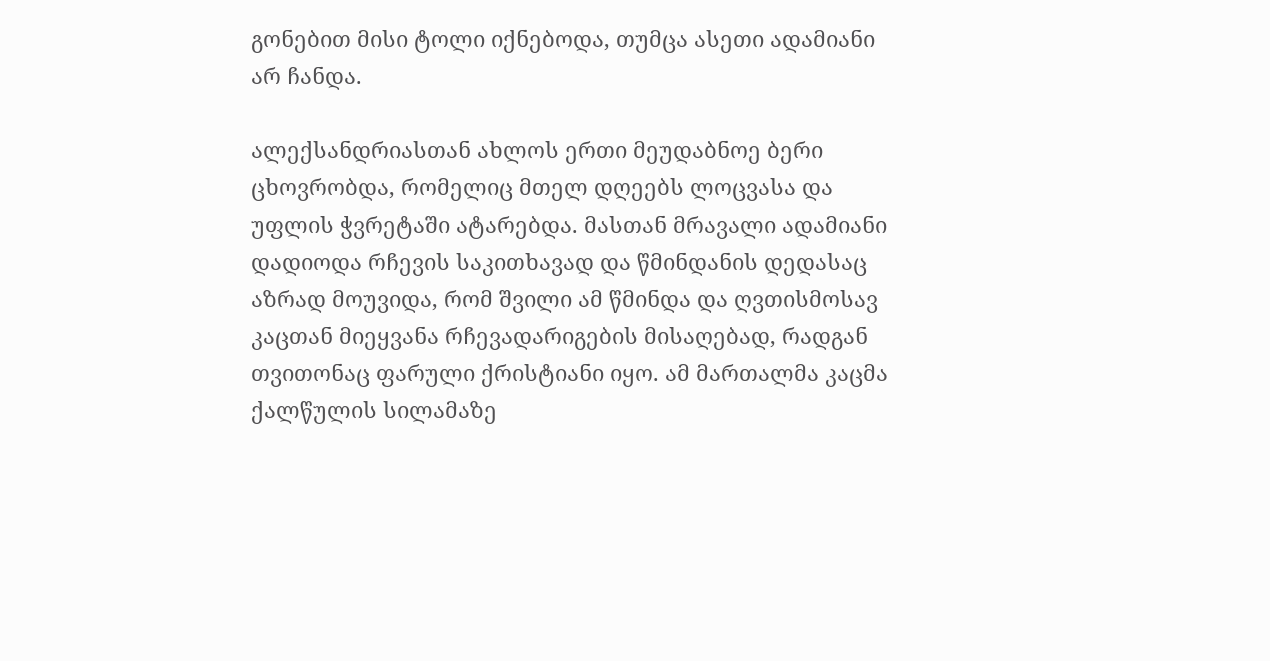გონებით მისი ტოლი იქნებოდა, თუმცა ასეთი ადამიანი არ ჩანდა.

ალექსანდრიასთან ახლოს ერთი მეუდაბნოე ბერი ცხოვრობდა, რომელიც მთელ დღეებს ლოცვასა და უფლის ჭვრეტაში ატარებდა. მასთან მრავალი ადამიანი დადიოდა რჩევის საკითხავად და წმინდანის დედასაც აზრად მოუვიდა, რომ შვილი ამ წმინდა და ღვთისმოსავ კაცთან მიეყვანა რჩევადარიგების მისაღებად, რადგან თვითონაც ფარული ქრისტიანი იყო. ამ მართალმა კაცმა ქალწულის სილამაზე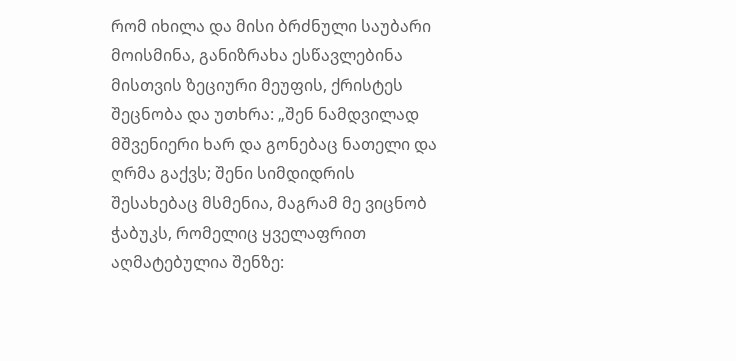რომ იხილა და მისი ბრძნული საუბარი მოისმინა, განიზრახა ესწავლებინა მისთვის ზეციური მეუფის, ქრისტეს შეცნობა და უთხრა: „შენ ნამდვილად მშვენიერი ხარ და გონებაც ნათელი და ღრმა გაქვს; შენი სიმდიდრის შესახებაც მსმენია, მაგრამ მე ვიცნობ ჭაბუკს, რომელიც ყველაფრით აღმატებულია შენზე: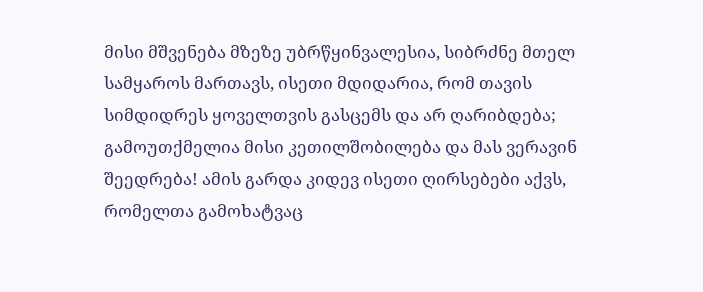მისი მშვენება მზეზე უბრწყინვალესია, სიბრძნე მთელ სამყაროს მართავს, ისეთი მდიდარია, რომ თავის სიმდიდრეს ყოველთვის გასცემს და არ ღარიბდება; გამოუთქმელია მისი კეთილშობილება და მას ვერავინ შეედრება! ამის გარდა კიდევ ისეთი ღირსებები აქვს, რომელთა გამოხატვაც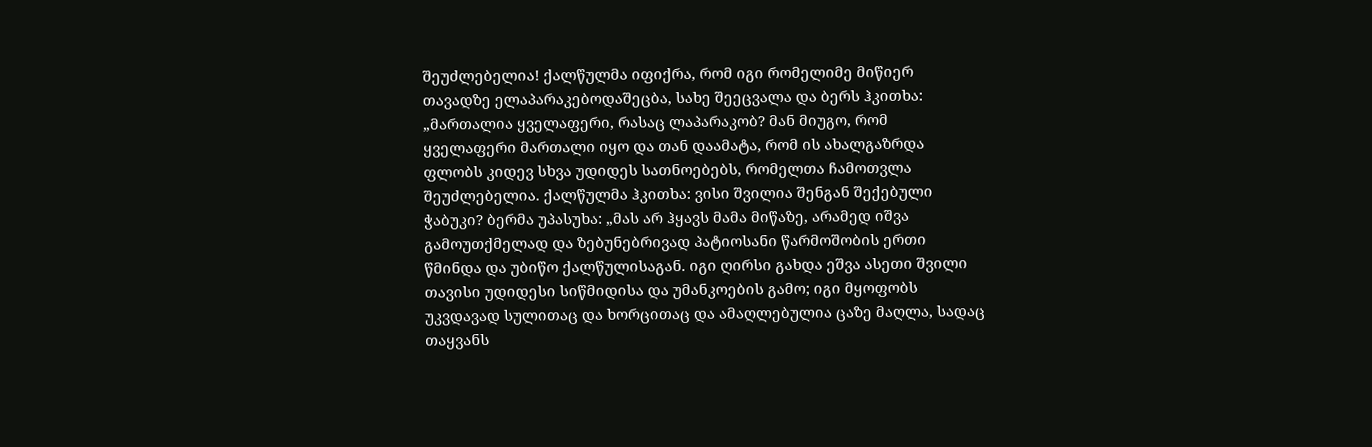შეუძლებელია! ქალწულმა იფიქრა, რომ იგი რომელიმე მიწიერ თავადზე ელაპარაკებოდაშეცბა, სახე შეეცვალა და ბერს ჰკითხა: „მართალია ყველაფერი, რასაც ლაპარაკობ? მან მიუგო, რომ ყველაფერი მართალი იყო და თან დაამატა, რომ ის ახალგაზრდა ფლობს კიდევ სხვა უდიდეს სათნოებებს, რომელთა ჩამოთვლა შეუძლებელია. ქალწულმა ჰკითხა: ვისი შვილია შენგან შექებული ჭაბუკი? ბერმა უპასუხა: „მას არ ჰყავს მამა მიწაზე, არამედ იშვა გამოუთქმელად და ზებუნებრივად პატიოსანი წარმოშობის ერთი წმინდა და უბიწო ქალწულისაგან. იგი ღირსი გახდა ეშვა ასეთი შვილი თავისი უდიდესი სიწმიდისა და უმანკოების გამო; იგი მყოფობს უკვდავად სულითაც და ხორცითაც და ამაღლებულია ცაზე მაღლა, სადაც თაყვანს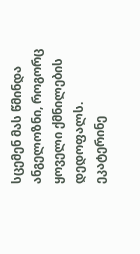სცემენ მას წმინდა ანგელოზნი, როგორც ყოველი ქმნილების დედოფალს. ეკატერინე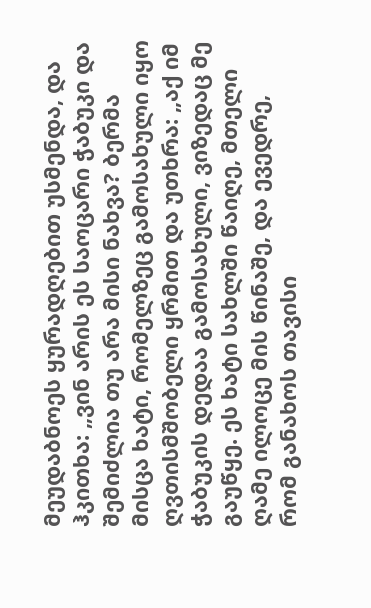მეუდაბნოეს ყურადღებით უსმენდა, და ჰკითხა: „ვინ არის ეს საოცარი ჭაბუკი და შემიძლია თუ არა მისი ნახვა? ბერმა მისცა ხატი, რომელზეც გამოსახული იყო ღვთისმშობელი ყრმით და უთხრა: „აქ იმ ჭაბუკის დედაა გამოსახული, ვიზედაც მე გაუწყე. ეს ხატი სახლში წაიღე, მთელი ღამე ილოცე მის წინაშე, და ევედრე, რომ განახოს თავისი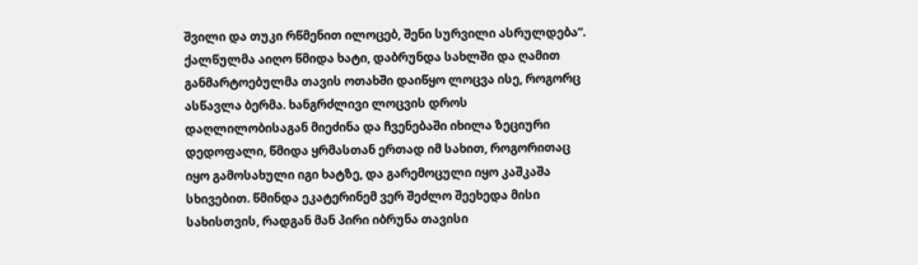შვილი და თუკი რწმენით ილოცებ, შენი სურვილი ასრულდება“. ქალწულმა აიღო წმიდა ხატი, დაბრუნდა სახლში და ღამით განმარტოებულმა თავის ოთახში დაიწყო ლოცვა ისე, როგორც ასწავლა ბერმა. ხანგრძლივი ლოცვის დროს დაღლილობისაგან მიეძინა და ჩვენებაში იხილა ზეციური დედოფალი, წმიდა ყრმასთან ერთად იმ სახით, როგორითაც იყო გამოსახული იგი ხატზე, და გარემოცული იყო კაშკაშა სხივებით. წმინდა ეკატერინემ ვერ შეძლო შეეხედა მისი სახისთვის, რადგან მან პირი იბრუნა თავისი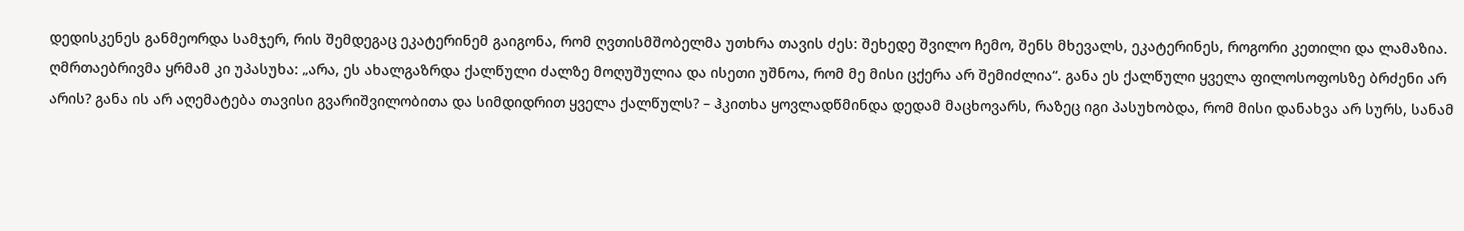დედისკენეს განმეორდა სამჯერ, რის შემდეგაც ეკატერინემ გაიგონა, რომ ღვთისმშობელმა უთხრა თავის ძეს: შეხედე შვილო ჩემო, შენს მხევალს, ეკატერინეს, როგორი კეთილი და ლამაზია. ღმრთაებრივმა ყრმამ კი უპასუხა: „არა, ეს ახალგაზრდა ქალწული ძალზე მოღუშულია და ისეთი უშნოა, რომ მე მისი ცქერა არ შემიძლია“. განა ეს ქალწული ყველა ფილოსოფოსზე ბრძენი არ არის? განა ის არ აღემატება თავისი გვარიშვილობითა და სიმდიდრით ყველა ქალწულს? – ჰკითხა ყოვლადწმინდა დედამ მაცხოვარს, რაზეც იგი პასუხობდა, რომ მისი დანახვა არ სურს, სანამ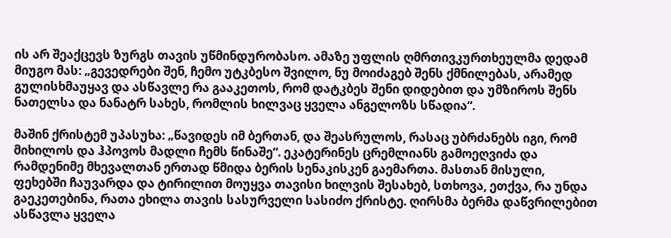ის არ შეაქცევს ზურგს თავის უწმინდურობასო. ამაზე უფლის ღმრთივკურთხეულმა დედამ მიუგო მას: „გევედრები შენ, ჩემო უტკბესო შვილო, ნუ მოიძაგებ შენს ქმნილებას, არამედ გულისხმაუყავ და ასწავლე რა გააკეთოს, რომ დატკბეს შენი დიდებით და უმზიროს შენს ნათელსა და ნანატრ სახეს, რომლის ხილვაც ყველა ანგელოზს სწადია“.

მაშინ ქრისტემ უპასუხა: „წავიდეს იმ ბერთან, და შეასრულოს, რასაც უბრძანებს იგი, რომ მიხილოს და ჰპოვოს მადლი ჩემს წინაშე“. ეკატერინეს ცრემლიანს გამოეღვიძა და რამდენიმე მხევალთან ერთად წმიდა ბერის სენაკისკენ გაემართა. მასთან მისული, ფეხებში ჩაუვარდა და ტირილით მოუყვა თავისი ხილვის შესახებ, სთხოვა, ეთქვა, რა უნდა გაეკეთებინა, რათა ეხილა თავის სასურველი სასიძო ქრისტე. ღირსმა ბერმა დაწვრილებით ასწავლა ყველა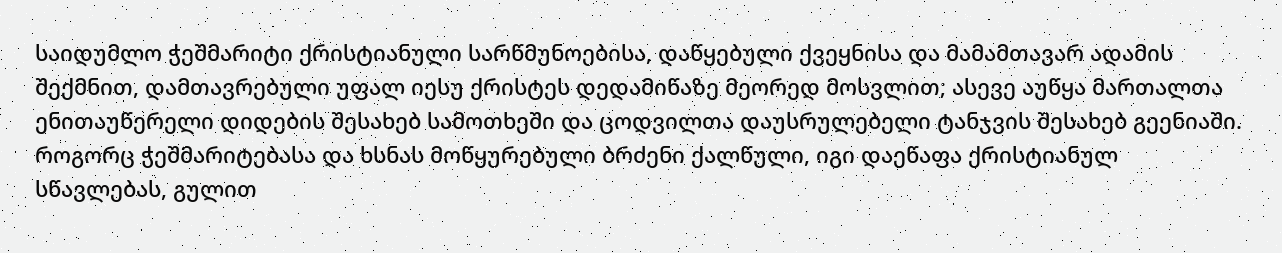საიდუმლო ჭეშმარიტი ქრისტიანული სარწმუნოებისა, დაწყებული ქვეყნისა და მამამთავარ ადამის შექმნით, დამთავრებული უფალ იესუ ქრისტეს დედამიწაზე მეორედ მოსვლით; ასევე აუწყა მართალთა ენითაუწერელი დიდების შესახებ სამოთხეში და ცოდვილთა დაუსრულებელი ტანჯვის შესახებ გეენიაში. როგორც ჭეშმარიტებასა და ხსნას მოწყურებული ბრძენი ქალწული, იგი დაეწაფა ქრისტიანულ სწავლებას, გულით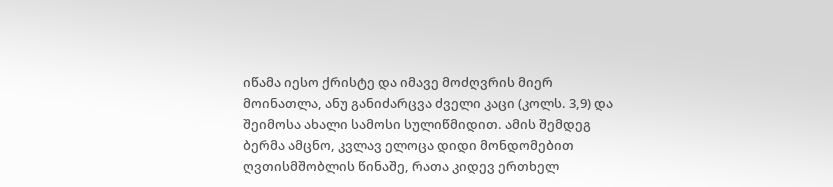იწამა იესო ქრისტე და იმავე მოძღვრის მიერ მოინათლა, ანუ განიძარცვა ძველი კაცი (კოლს. 3,9) და შეიმოსა ახალი სამოსი სულიწმიდით. ამის შემდეგ ბერმა ამცნო, კვლავ ელოცა დიდი მონდომებით ღვთისმშობლის წინაშე, რათა კიდევ ერთხელ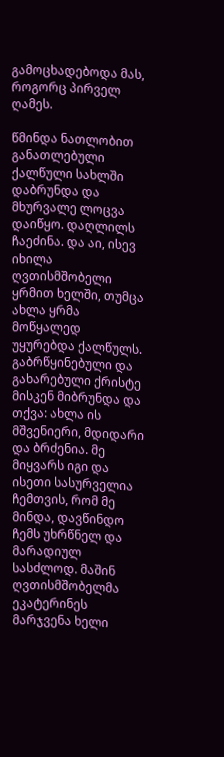გამოცხადებოდა მას, როგორც პირველ ღამეს.

წმინდა ნათლობით განათლებული ქალწული სახლში დაბრუნდა და მხურვალე ლოცვა დაიწყო. დაღლილს ჩაეძინა. და აი, ისევ  იხილა ღვთისმშობელი ყრმით ხელში, თუმცა ახლა ყრმა მოწყალედ უყურებდა ქალწულს. გაბრწყინებული და გახარებული ქრისტე მისკენ მიბრუნდა და თქვა: ახლა ის მშვენიერი, მდიდარი და ბრძენია. მე მიყვარს იგი და ისეთი სასურველია ჩემთვის, რომ მე მინდა, დავწინდო ჩემს უხრწნელ და მარადიულ სასძლოდ. მაშინ  ღვთისმშობელმა ეკატერინეს მარჯვენა ხელი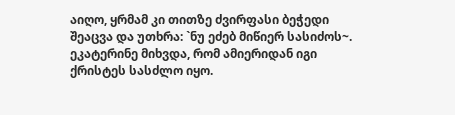აიღო, ყრმამ კი თითზე ძვირფასი ბეჭედი შეაცვა და უთხრა: `ნუ ეძებ მიწიერ სასიძოს~. ეკატერინე მიხვდა, რომ ამიერიდან იგი ქრისტეს სასძლო იყო.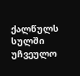ქალწულს სულში უჩვეულო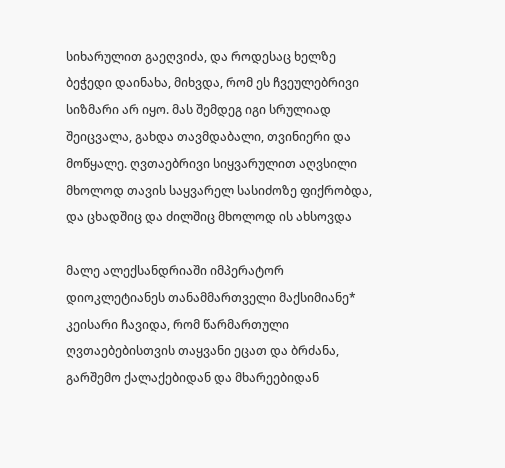სიხარულით გაეღვიძა, და როდესაც ხელზე ბეჭედი დაინახა, მიხვდა, რომ ეს ჩვეულებრივი სიზმარი არ იყო. მას შემდეგ იგი სრულიად შეიცვალა, გახდა თავმდაბალი, თვინიერი და მოწყალე. ღვთაებრივი სიყვარულით აღვსილი მხოლოდ თავის საყვარელ სასიძოზე ფიქრობდა, და ცხადშიც და ძილშიც მხოლოდ ის ახსოვდა

მალე ალექსანდრიაში იმპერატორ დიოკლეტიანეს თანამმართველი მაქსიმიანე* კეისარი ჩავიდა, რომ წარმართული ღვთაებებისთვის თაყვანი ეცათ და ბრძანა, გარშემო ქალაქებიდან და მხარეებიდან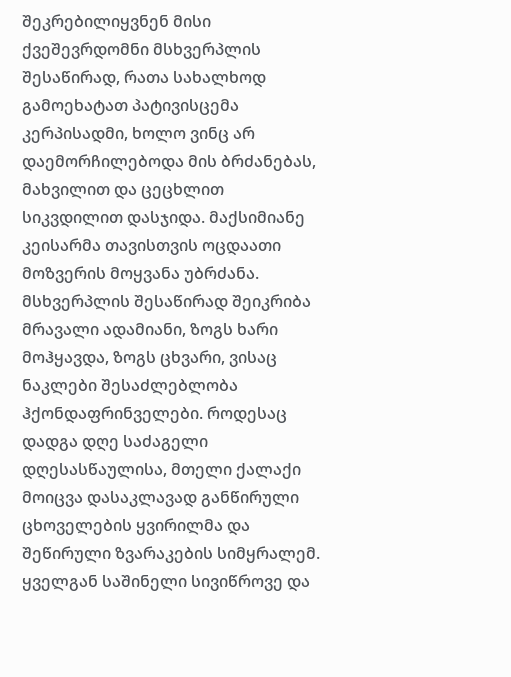შეკრებილიყვნენ მისი ქვეშევრდომნი მსხვერპლის შესაწირად, რათა სახალხოდ გამოეხატათ პატივისცემა კერპისადმი, ხოლო ვინც არ დაემორჩილებოდა მის ბრძანებას, მახვილით და ცეცხლით სიკვდილით დასჯიდა. მაქსიმიანე კეისარმა თავისთვის ოცდაათი მოზვერის მოყვანა უბრძანა. მსხვერპლის შესაწირად შეიკრიბა მრავალი ადამიანი, ზოგს ხარი მოჰყავდა, ზოგს ცხვარი, ვისაც ნაკლები შესაძლებლობა ჰქონდაფრინველები. როდესაც დადგა დღე საძაგელი დღესასწაულისა, მთელი ქალაქი მოიცვა დასაკლავად განწირული ცხოველების ყვირილმა და შეწირული ზვარაკების სიმყრალემ. ყველგან საშინელი სივიწროვე და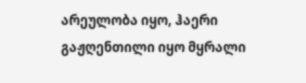არეულობა იყო, ჰაერი გაჟღენთილი იყო მყრალი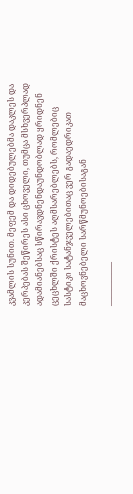კვამლის სუნით. მეფემ და დიდებულებმა დაკლეს და კერპებას შეწირეს ასი ცხოველი, თუმცა მსხვერპლად ადამიანებსაც სწირავდნენდაუნდობლად ყრიდნენ ცეცხლში ქრისტეს აღმსარებლებს, რომლებიც სასტიკი სატანჯველებითაც ვერ გადაედრიკათ მაცხოვნებელი სარწმუნოებისაგან

—————–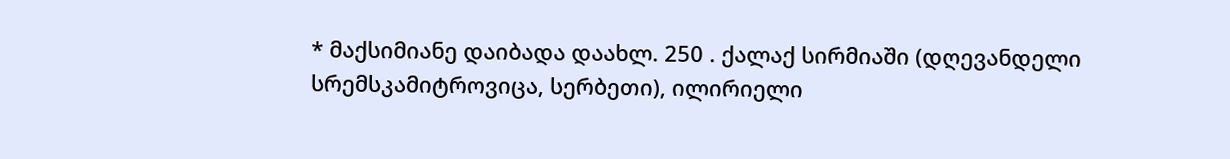* მაქსიმიანე დაიბადა დაახლ. 250 . ქალაქ სირმიაში (დღევანდელი სრემსკამიტროვიცა, სერბეთი), ილირიელი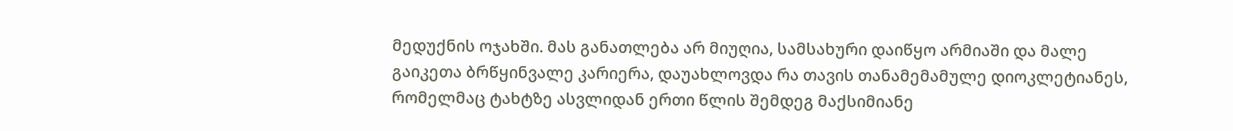მედუქნის ოჯახში. მას განათლება არ მიუღია, სამსახური დაიწყო არმიაში და მალე გაიკეთა ბრწყინვალე კარიერა, დაუახლოვდა რა თავის თანამემამულე დიოკლეტიანეს, რომელმაც ტახტზე ასვლიდან ერთი წლის შემდეგ მაქსიმიანე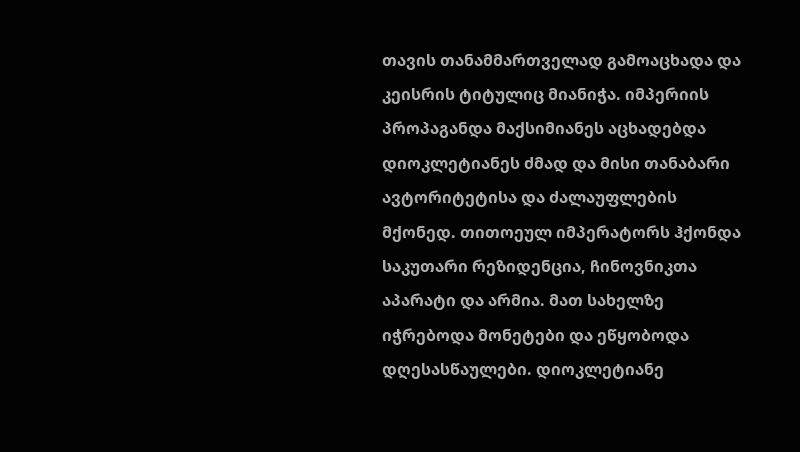თავის თანამმართველად გამოაცხადა და კეისრის ტიტულიც მიანიჭა. იმპერიის პროპაგანდა მაქსიმიანეს აცხადებდა დიოკლეტიანეს ძმად და მისი თანაბარი ავტორიტეტისა და ძალაუფლების მქონედ. თითოეულ იმპერატორს ჰქონდა საკუთარი რეზიდენცია, ჩინოვნიკთა აპარატი და არმია. მათ სახელზე იჭრებოდა მონეტები და ეწყობოდა დღესასწაულები. დიოკლეტიანე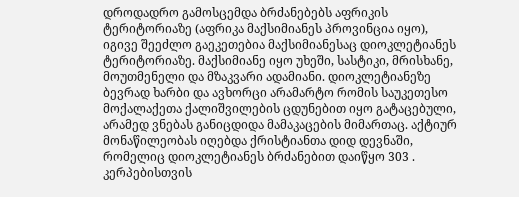დროდადრო გამოსცემდა ბრძანებებს აფრიკის ტერიტორიაზე (აფრიკა მაქსიმიანეს პროვინცია იყო), იგივე შეეძლო გაეკეთებია მაქსიმიანესაც დიოკლეტიანეს ტერიტორიაზე. მაქსიმიანე იყო უხეში, სასტიკი, მრისხანე, მოუთმენელი და მზაკვარი ადამიანი. დიოკლეტიანეზე ბევრად ხარბი და ავხორცი არამარტო რომის საუკეთესო მოქალაქეთა ქალიშვილების ცდუნებით იყო გატაცებული, არამედ ვნებას განიცდიდა მამაკაცების მიმართაც. აქტიურ მონაწილეობას იღებდა ქრისტიანთა დიდ დევნაში, რომელიც დიოკლეტიანეს ბრძანებით დაიწყო 303 . კერპებისთვის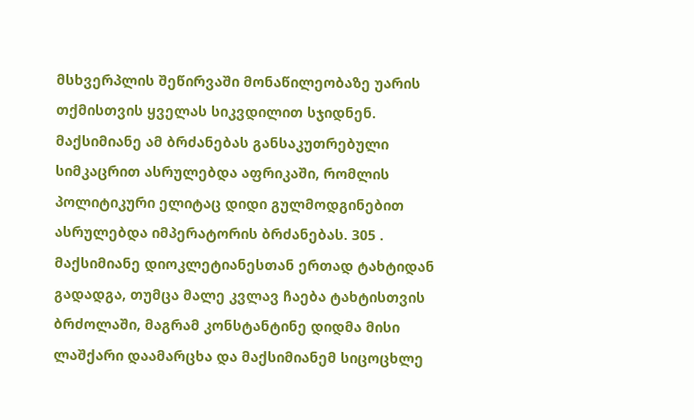მსხვერპლის შეწირვაში მონაწილეობაზე უარის თქმისთვის ყველას სიკვდილით სჯიდნენ. მაქსიმიანე ამ ბრძანებას განსაკუთრებული სიმკაცრით ასრულებდა აფრიკაში, რომლის პოლიტიკური ელიტაც დიდი გულმოდგინებით ასრულებდა იმპერატორის ბრძანებას. 305 . მაქსიმიანე დიოკლეტიანესთან ერთად ტახტიდან გადადგა, თუმცა მალე კვლავ ჩაება ტახტისთვის ბრძოლაში, მაგრამ კონსტანტინე დიდმა მისი ლაშქარი დაამარცხა და მაქსიმიანემ სიცოცხლე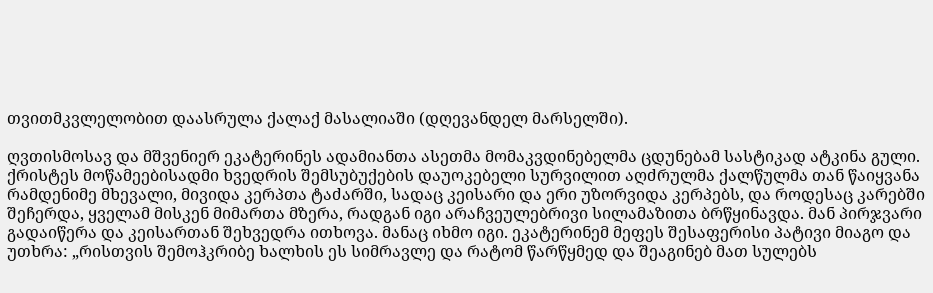თვითმკვლელობით დაასრულა ქალაქ მასალიაში (დღევანდელ მარსელში).

ღვთისმოსავ და მშვენიერ ეკატერინეს ადამიანთა ასეთმა მომაკვდინებელმა ცდუნებამ სასტიკად ატკინა გული. ქრისტეს მოწამეებისადმი ხვედრის შემსუბუქების დაუოკებელი სურვილით აღძრულმა ქალწულმა თან წაიყვანა რამდენიმე მხევალი, მივიდა კერპთა ტაძარში, სადაც კეისარი და ერი უზორვიდა კერპებს, და როდესაც კარებში შეჩერდა, ყველამ მისკენ მიმართა მზერა, რადგან იგი არაჩვეულებრივი სილამაზითა ბრწყინავდა. მან პირჯვარი გადაიწერა და კეისართან შეხვედრა ითხოვა. მანაც იხმო იგი. ეკატერინემ მეფეს შესაფერისი პატივი მიაგო და უთხრა: „რისთვის შემოჰკრიბე ხალხის ეს სიმრავლე და რატომ წარწყმედ და შეაგინებ მათ სულებს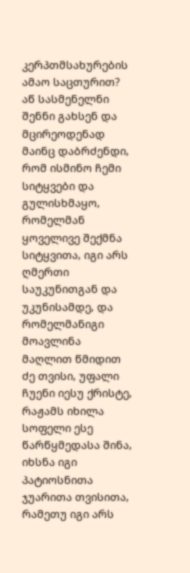კერპთმსახურების ამაო საცთურით? აწ სასმენელნი შენნი გახსენ და მცირეოდენად მაინც დაბრძენდი, რომ ისმინო ჩემი სიტყვები და გულისხმაყო, რომელმან ყოველივე შექმნა სიტყვითა, იგი არს ღმერთი საუკუნითგან და უკუნისამდე, და რომელმანიგი მოავლინა მაღლით წმიდით ძე თვისი, უფალი ჩუენი იესუ ქრისტე, რაჟამს იხილა სოფელი ესე წარწყმედასა შინა, იხსნა იგი პატიოსნითა ჯუარითა თვისითა, რამეთუ იგი არს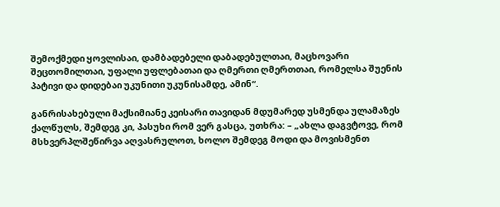შემოქმედი ყოვლისაი, დამბადებელი დაბადებულთაი, მაცხოვარი შეცთომილთაი, უფალი უფლებათაი და ღმერთი ღმერთთაი, რომელსა შუენის პატივი და დიდებაი უკუნითი უკუნისამდე, ამინ“.

განრისახებული მაქსიმიანე კეისარი თავიდან მდუმარედ უსმენდა ულამაზეს ქალწულს, შემდეგ კი, პასუხი რომ ვერ გასცა, უთხრა: – „ახლა დაგვტოვე, რომ მსხვერპლშეწირვა აღვასრულოთ, ხოლო შემდეგ მოდი და მოვისმენთ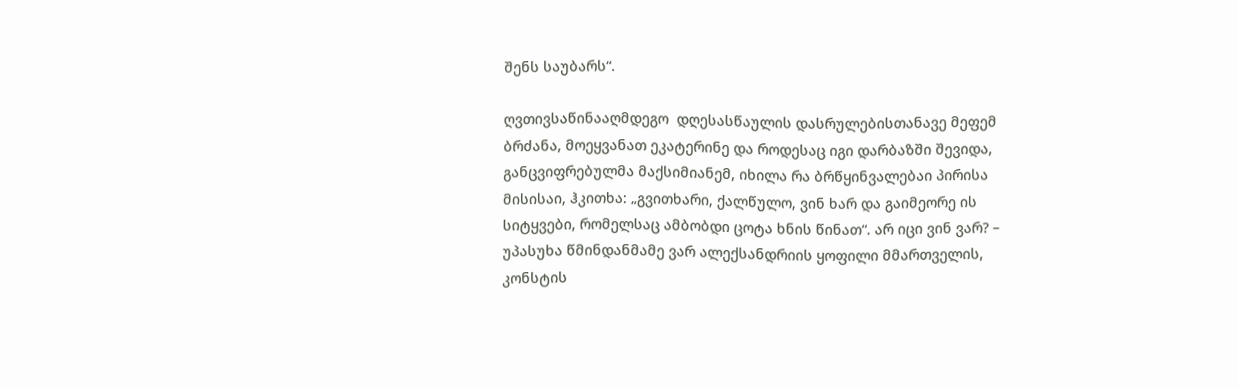შენს საუბარს“.

ღვთივსაწინააღმდეგო  დღესასწაულის დასრულებისთანავე მეფემ ბრძანა, მოეყვანათ ეკატერინე და როდესაც იგი დარბაზში შევიდა, განცვიფრებულმა მაქსიმიანემ, იხილა რა ბრწყინვალებაი პირისა მისისაი, ჰკითხა: „გვითხარი, ქალწულო, ვინ ხარ და გაიმეორე ის სიტყვები, რომელსაც ამბობდი ცოტა ხნის წინათ“. არ იცი ვინ ვარ? – უპასუხა წმინდანმამე ვარ ალექსანდრიის ყოფილი მმართველის, კონსტის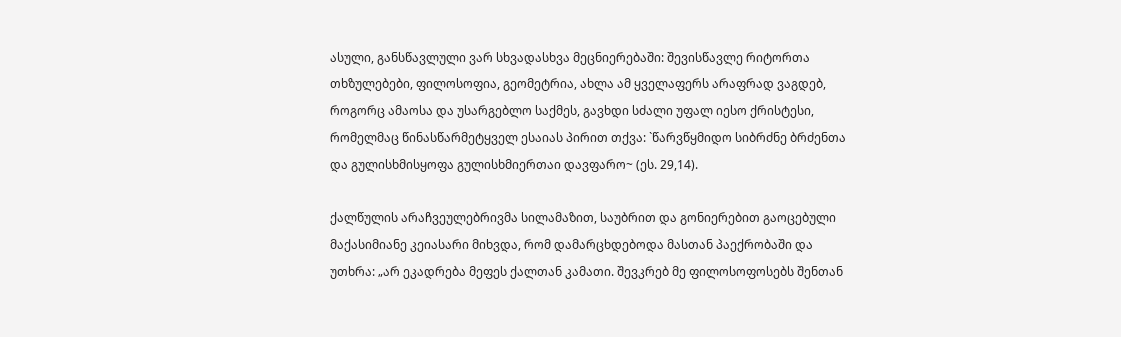ასული, განსწავლული ვარ სხვადასხვა მეცნიერებაში: შევისწავლე რიტორთა თხზულებები, ფილოსოფია, გეომეტრია, ახლა ამ ყველაფერს არაფრად ვაგდებ, როგორც ამაოსა და უსარგებლო საქმეს, გავხდი სძალი უფალ იესო ქრისტესი, რომელმაც წინასწარმეტყველ ესაიას პირით თქვა: `წარვწყმიდო სიბრძნე ბრძენთა და გულისხმისყოფა გულისხმიერთაი დავფარო~ (ეს. 29,14).

ქალწულის არაჩვეულებრივმა სილამაზით, საუბრით და გონიერებით გაოცებული მაქასიმიანე კეიასარი მიხვდა, რომ დამარცხდებოდა მასთან პაექრობაში და უთხრა: „არ ეკადრება მეფეს ქალთან კამათი. შევკრებ მე ფილოსოფოსებს შენთან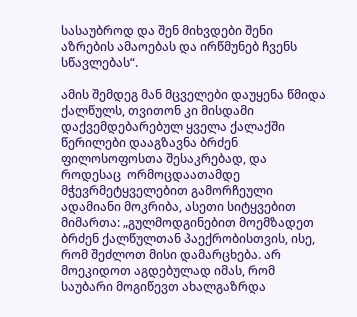სასაუბროდ და შენ მიხვდები შენი აზრების ამაოებას და ირწმუნებ ჩვენს სწავლებას“.

ამის შემდეგ მან მცველები დაუყენა წმიდა ქალწულს, თვითონ კი მისდამი დაქვემდებარებულ ყველა ქალაქში წერილები დააგზავნა ბრძენ ფილოსოფოსთა შესაკრებად, და როდესაც  ორმოცდაათამდე მჭევრმეტყველებით გამორჩეული ადამიანი მოკრიბა, ასეთი სიტყვებით მიმართა: „გულმოდგინებით მოემზადეთ ბრძენ ქალწულთან პაექრობისთვის, ისე, რომ შეძლოთ მისი დამარცხება. არ მოეკიდოთ აგდებულად იმას, რომ საუბარი მოგიწევთ ახალგაზრდა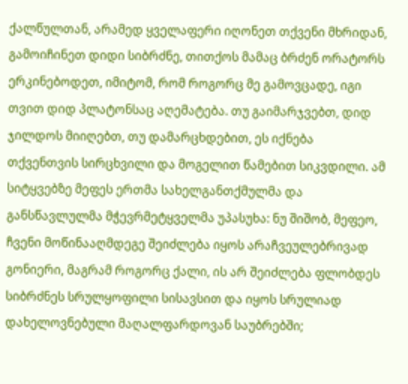ქალწულთან, არამედ ყველაფერი იღონეთ თქვენი მხრიდან, გამოიჩინეთ დიდი სიბრძნე, თითქოს მამაც ბრძენ ორატორს ერკინებოდეთ, იმიტომ, რომ როგორც მე გამოვცადე, იგი თვით დიდ პლატონსაც აღემატება. თუ გაიმარჯვებთ, დიდ ჯილდოს მიიღებთ, თუ დამარცხდებით, ეს იქნება თქვენთვის სირცხვილი და მოგელით წამებით სიკვდილი. ამ სიტყვებზე მეფეს ერთმა სახელგანთქმულმა და განსწავლულმა მჭევრმეტყველმა უპასუხა: ნუ შიშობ, მეფეო, ჩვენი მოწინააღმდეგე შეიძლება იყოს არაჩვეულებრივად გონიერი, მაგრამ როგორც ქალი, ის არ შეიძლება ფლობდეს სიბრძნეს სრულყოფილი სისავსით და იყოს სრულიად დახელოვნებული მაღალფარდოვან საუბრებში;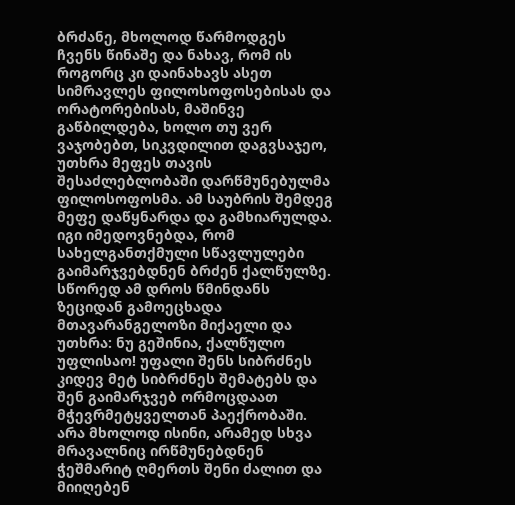ბრძანე, მხოლოდ წარმოდგეს ჩვენს წინაშე და ნახავ, რომ ის როგორც კი დაინახავს ასეთ სიმრავლეს ფილოსოფოსებისას და ორატორებისას, მაშინვე გაწბილდება, ხოლო თუ ვერ ვაჯობებთ, სიკვდილით დაგვსაჯეო, უთხრა მეფეს თავის შესაძლებლობაში დარწმუნებულმა ფილოსოფოსმა. ამ საუბრის შემდეგ მეფე დაწყნარდა და გამხიარულდა. იგი იმედოვნებდა, რომ სახელგანთქმული სწავლულები გაიმარჯვებდნენ ბრძენ ქალწულზე. სწორედ ამ დროს წმინდანს ზეციდან გამოეცხადა მთავარანგელოზი მიქაელი და უთხრა: ნუ გეშინია, ქალწულო უფლისაო! უფალი შენს სიბრძნეს კიდევ მეტ სიბრძნეს შემატებს და შენ გაიმარჯვებ ორმოცდაათ მჭევრმეტყველთან პაექრობაში. არა მხოლოდ ისინი, არამედ სხვა მრავალნიც ირწმუნებდნენ ჭეშმარიტ ღმერთს შენი ძალით და მიიღებენ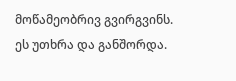მოწამეობრივ გვირგვინს. ეს უთხრა და განშორდა.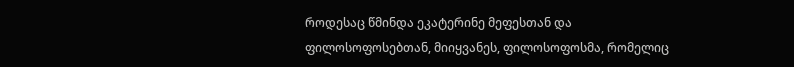როდესაც წმინდა ეკატერინე მეფესთან და ფილოსოფოსებთან, მიიყვანეს, ფილოსოფოსმა, რომელიც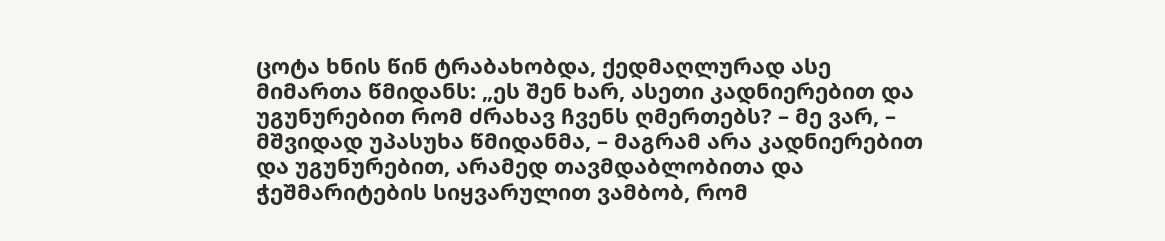ცოტა ხნის წინ ტრაბახობდა, ქედმაღლურად ასე მიმართა წმიდანს: „ეს შენ ხარ, ასეთი კადნიერებით და უგუნურებით რომ ძრახავ ჩვენს ღმერთებს? – მე ვარ, – მშვიდად უპასუხა წმიდანმა, – მაგრამ არა კადნიერებით და უგუნურებით, არამედ თავმდაბლობითა და ჭეშმარიტების სიყვარულით ვამბობ, რომ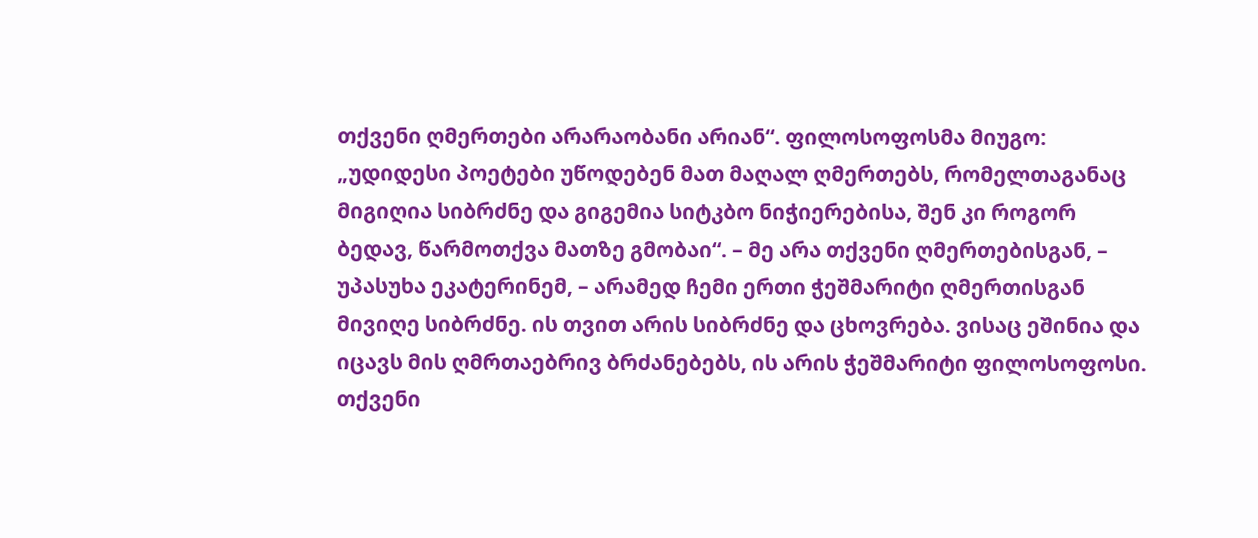თქვენი ღმერთები არარაობანი არიან“. ფილოსოფოსმა მიუგო: „უდიდესი პოეტები უწოდებენ მათ მაღალ ღმერთებს, რომელთაგანაც მიგიღია სიბრძნე და გიგემია სიტკბო ნიჭიერებისა, შენ კი როგორ ბედავ, წარმოთქვა მათზე გმობაი“. – მე არა თქვენი ღმერთებისგან, – უპასუხა ეკატერინემ, – არამედ ჩემი ერთი ჭეშმარიტი ღმერთისგან მივიღე სიბრძნე. ის თვით არის სიბრძნე და ცხოვრება. ვისაც ეშინია და იცავს მის ღმრთაებრივ ბრძანებებს, ის არის ჭეშმარიტი ფილოსოფოსი. თქვენი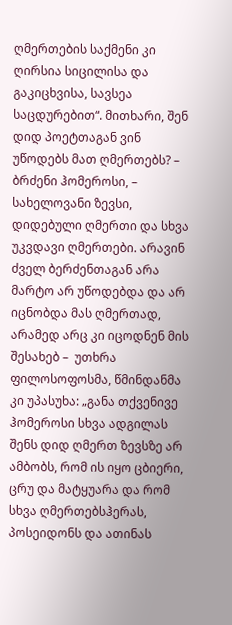ღმერთების საქმენი კი ღირსია სიცილისა და გაკიცხვისა, სავსეა საცდურებით“. მითხარი, შენ დიდ პოეტთაგან ვინ უწოდებს მათ ღმერთებს? – ბრძენი ჰომეროსი, – სახელოვანი ზევსი, დიდებული ღმერთი და სხვა უკვდავი ღმერთები. არავინ ძველ ბერძენთაგან არა მარტო არ უწოდებდა და არ იცნობდა მას ღმერთად, არამედ არც კი იცოდნენ მის შესახებ –  უთხრა ფილოსოფოსმა, წმინდანმა კი უპასუხა: „განა თქვენივე ჰომეროსი სხვა ადგილას შენს დიდ ღმერთ ზევსზე არ ამბობს, რომ ის იყო ცბიერი, ცრუ და მატყუარა და რომ სხვა ღმერთებსჰერას, პოსეიდონს და ათინას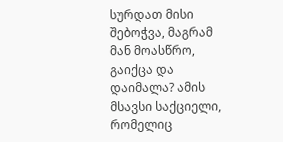სურდათ მისი შებოჭვა, მაგრამ მან მოასწრო, გაიქცა და დაიმალა? ამის მსავსი საქციელი, რომელიც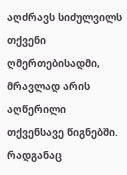აღძრავს სიძულვილს თქვენი ღმერთებისადმი, მრავლად არის აღწერილი თქვენსავე წიგნებში. რადგანაც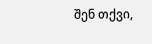შენ თქვი,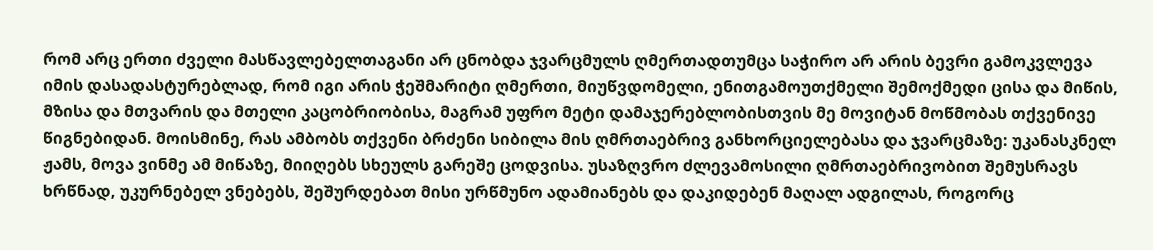რომ არც ერთი ძველი მასწავლებელთაგანი არ ცნობდა ჯვარცმულს ღმერთადთუმცა საჭირო არ არის ბევრი გამოკვლევა იმის დასადასტურებლად, რომ იგი არის ჭეშმარიტი ღმერთი, მიუწვდომელი, ენითგამოუთქმელი შემოქმედი ცისა და მიწის, მზისა და მთვარის და მთელი კაცობრიობისა, მაგრამ უფრო მეტი დამაჯერებლობისთვის მე მოვიტან მოწმობას თქვენივე წიგნებიდან. მოისმინე, რას ამბობს თქვენი ბრძენი სიბილა მის ღმრთაებრივ განხორციელებასა და ჯვარცმაზე: უკანასკნელ ჟამს, მოვა ვინმე ამ მიწაზე, მიიღებს სხეულს გარეშე ცოდვისა. უსაზღვრო ძლევამოსილი ღმრთაებრივობით შემუსრავს ხრწნად, უკურნებელ ვნებებს, შეშურდებათ მისი ურწმუნო ადამიანებს და დაკიდებენ მაღალ ადგილას, როგორც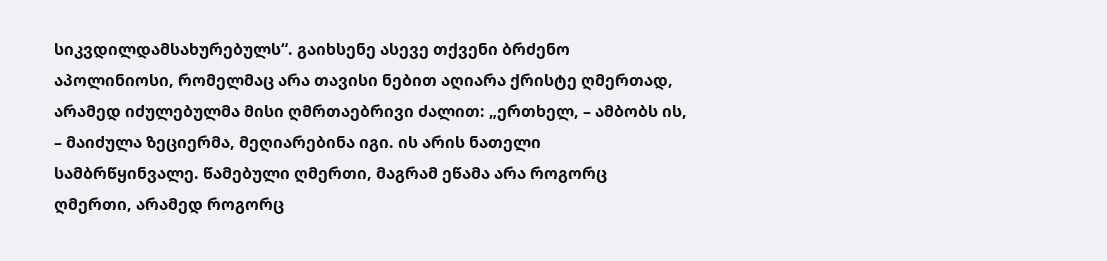სიკვდილდამსახურებულს“. გაიხსენე ასევე თქვენი ბრძენო აპოლინიოსი, რომელმაც არა თავისი ნებით აღიარა ქრისტე ღმერთად, არამედ იძულებულმა მისი ღმრთაებრივი ძალით: „ერთხელ, – ამბობს ის, – მაიძულა ზეციერმა, მეღიარებინა იგი. ის არის ნათელი სამბრწყინვალე. წამებული ღმერთი, მაგრამ ეწამა არა როგორც ღმერთი, არამედ როგორც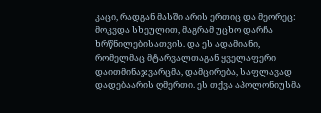კაცი, რადგან მასში არის ერთიც და მეორეც: მოკვდა სხეულით, მაგრამ უცხო დარჩა ხრწნილებისათვის. და ეს ადამიანი, რომელმაც მტარვალთაგან ყველაფერი დაითმინაჯვარცმა, დამცირება, საფლავად დადებაარის ღმერთი. ეს თქვა აპოლონიუსმა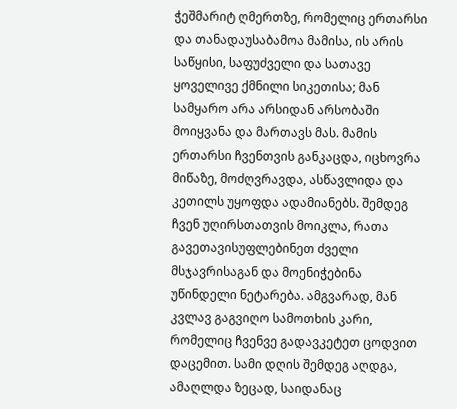ჭეშმარიტ ღმერთზე, რომელიც ერთარსი და თანადაუსაბამოა მამისა, ის არის საწყისი, საფუძველი და სათავე ყოველივე ქმნილი სიკეთისა; მან სამყარო არა არსიდან არსობაში მოიყვანა და მართავს მას. მამის ერთარსი ჩვენთვის განკაცდა, იცხოვრა მიწაზე, მოძღვრავდა, ასწავლიდა და კეთილს უყოფდა ადამიანებს. შემდეგ ჩვენ უღირსთათვის მოიკლა, რათა გავეთავისუფლებინეთ ძველი მსჯავრისაგან და მოენიჭებინა უწინდელი ნეტარება. ამგვარად, მან კვლავ გაგვიღო სამოთხის კარი, რომელიც ჩვენვე გადავკეტეთ ცოდვით დაცემით. სამი დღის შემდეგ აღდგა, ამაღლდა ზეცად, საიდანაც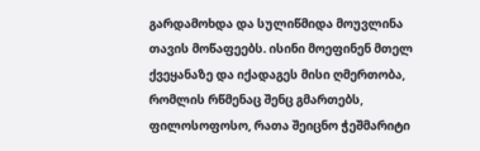გარდამოხდა და სულიწმიდა მოუვლინა თავის მოწაფეებს. ისინი მოეფინენ მთელ ქვეყანაზე და იქადაგეს მისი ღმერთობა, რომლის რწმენაც შენც გმართებს, ფილოსოფოსო, რათა შეიცნო ჭეშმარიტი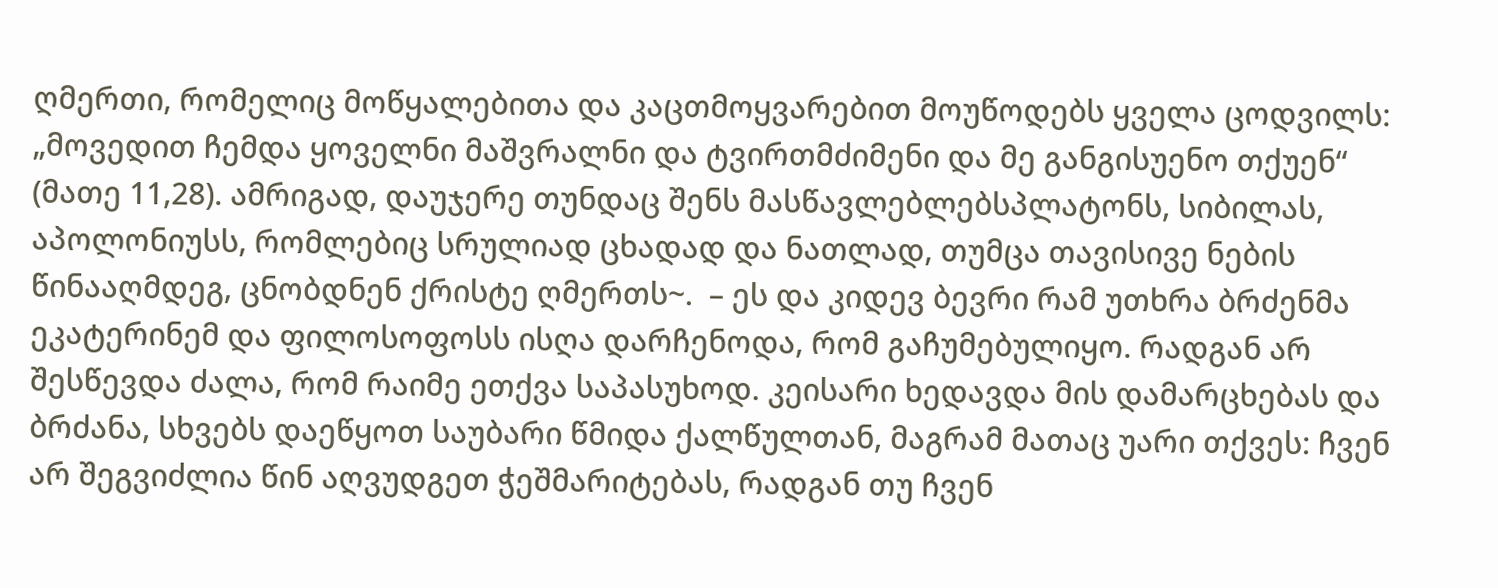ღმერთი, რომელიც მოწყალებითა და კაცთმოყვარებით მოუწოდებს ყველა ცოდვილს: „მოვედით ჩემდა ყოველნი მაშვრალნი და ტვირთმძიმენი და მე განგისუენო თქუენ“ (მათე 11,28). ამრიგად, დაუჯერე თუნდაც შენს მასწავლებლებსპლატონს, სიბილას, აპოლონიუსს, რომლებიც სრულიად ცხადად და ნათლად, თუმცა თავისივე ნების წინააღმდეგ, ცნობდნენ ქრისტე ღმერთს~.  – ეს და კიდევ ბევრი რამ უთხრა ბრძენმა ეკატერინემ და ფილოსოფოსს ისღა დარჩენოდა, რომ გაჩუმებულიყო. რადგან არ შესწევდა ძალა, რომ რაიმე ეთქვა საპასუხოდ. კეისარი ხედავდა მის დამარცხებას და ბრძანა, სხვებს დაეწყოთ საუბარი წმიდა ქალწულთან, მაგრამ მათაც უარი თქვეს: ჩვენ არ შეგვიძლია წინ აღვუდგეთ ჭეშმარიტებას, რადგან თუ ჩვენ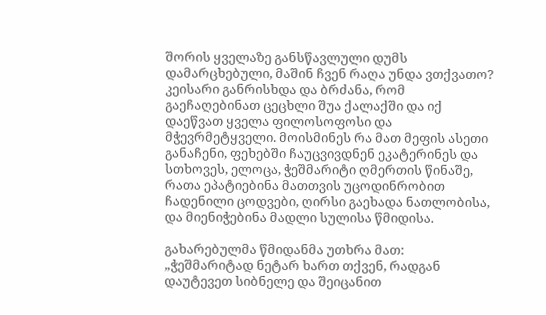შორის ყველაზე განსწავლული დუმს დამარცხებული, მაშინ ჩვენ რაღა უნდა ვთქვათო? კეისარი განრისხდა და ბრძანა, რომ გაეჩაღებინათ ცეცხლი შუა ქალაქში და იქ დაეწვათ ყველა ფილოსოფოსი და მჭევრმეტყველი. მოისმინეს რა მათ მეფის ასეთი განაჩენი, ფეხებში ჩაუცვივდნენ ეკატერინეს და სთხოვეს, ელოცა, ჭეშმარიტი ღმერთის წინაშე, რათა ეპატიებინა მათთვის უცოდინრობით ჩადენილი ცოდვები, ღირსი გაეხადა ნათლობისა, და მიენიჭებინა მადლი სულისა წმიდისა.

გახარებულმა წმიდანმა უთხრა მათ: „ჭეშმარიტად ნეტარ ხართ თქვენ, რადგან დაუტევეთ სიბნელე და შეიცანით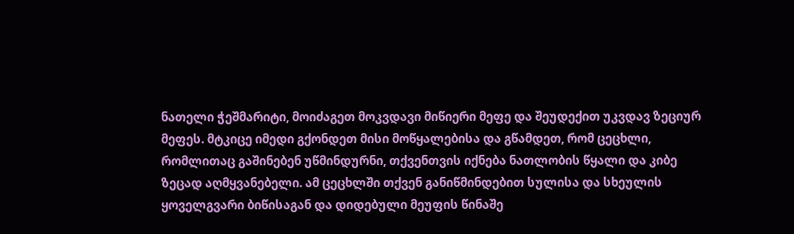ნათელი ჭეშმარიტი, მოიძაგეთ მოკვდავი მიწიერი მეფე და შეუდექით უკვდავ ზეციურ მეფეს. მტკიცე იმედი გქონდეთ მისი მოწყალებისა და გწამდეთ, რომ ცეცხლი, რომლითაც გაშინებენ უწმინდურნი, თქვენთვის იქნება ნათლობის წყალი და კიბე ზეცად აღმყვანებელი. ამ ცეცხლში თქვენ განიწმინდებით სულისა და სხეულის ყოველგვარი ბიწისაგან და დიდებული მეუფის წინაშე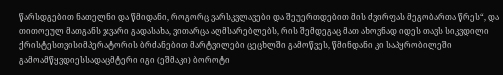წარსდგებით ნათელნი და წმიდანი, როგორც ვარსკვლავები და შეუერთდებით მის ძვირფას მეგობართა წრეს“, და თითოეულ მათგანს ჯვარი გადასახა, ვითარცა აღმსარებლებს, რის შემდეგაც მათ ახოვნად იდეს თავს სიკვდილი ქრისტესთვისიმპერატორის ბრძანებით მარტვილები ცეცხლში გამოწვეს, წმინდანი კი საპყრობილეში გამოამწყვდიესსადაცმტერი იგი (ეშმაკი) ბოროტი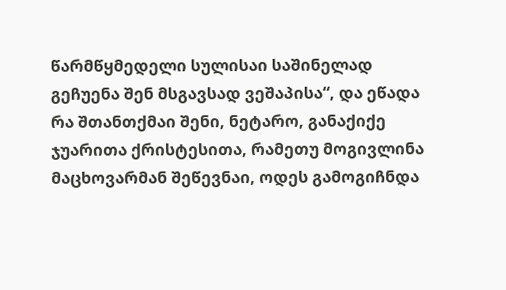წარმწყმედელი სულისაი საშინელად გეჩუენა შენ მსგავსად ვეშაპისა“, და ეწადა რა შთანთქმაი შენი, ნეტარო, განაქიქე ჯუარითა ქრისტესითა, რამეთუ მოგივლინა მაცხოვარმან შეწევნაი, ოდეს გამოგიჩნდა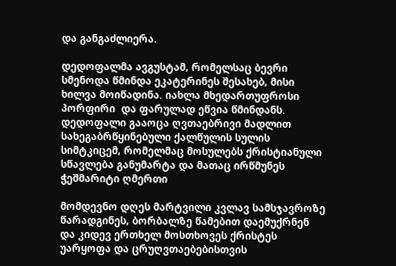და განგაძლიერა.

დედოფალმა ავგუსტამ, რომელსაც ბევრი სმენოდა წმინდა ეკატერინეს შესახებ, მისი ხილვა მოიწადინა. იახლა მხედართუფროსი პორფირი  და ფარულად ეწვია წმინდანს. დედოფალი გააოცა ღვთაებრივი მადლით სახეგაბრწყინებული ქალწულის სულის სიმტკიცემ, რომელმაც მოსულებს ქრისტიანული სწავლება განუმარტა და მათაც ირწმუნეს ჭეშმარიტი ღმერთი

მომდევნო დღეს მარტვილი კვლავ სამსჯავროზე წარადგინეს, ბორბალზე წამებით დაემუქრნენ და კიდევ ერთხელ მოსთხოვეს ქრისტეს უარყოფა და ცრუღვთაებებისთვის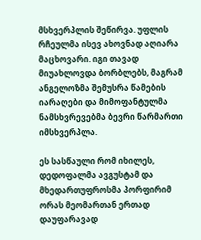მსხვერპლის შეწირვა. უფლის რჩეულმა ისევ ახოვნად აღიარა მაცხოვარი. იგი თავად მიუახლოვდა ბორბლებს, მაგრამ ანგელოზმა შემუსრა წამების იარაღები და მიმოფანტულმა ნამსხვრევებმა ბევრი წარმართი იმსხვერპლა.

ეს სასწაული რომ იხილეს, დედოფალმა ავგუსტამ და მხედართუფროსმა პორფირიმ ორას მეომართან ერთად დაუფარავად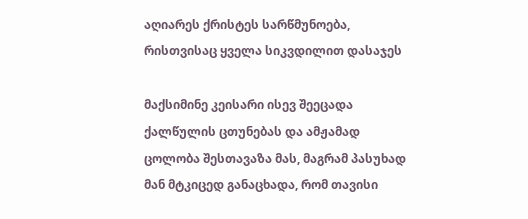აღიარეს ქრისტეს სარწმუნოება, რისთვისაც ყველა სიკვდილით დასაჯეს

მაქსიმინე კეისარი ისევ შეეცადა ქალწულის ცთუნებას და ამჟამად ცოლობა შესთავაზა მას, მაგრამ პასუხად მან მტკიცედ განაცხადა, რომ თავისი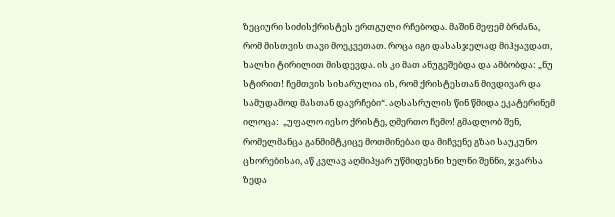ზეციური სიძისქრისტეს ერთგული რჩებოდა. მაშინ მეფემ ბრძანა, რომ მისთვის თავი მოეკვეთათ. როცა იგი დასასჯელად მიჰყავდათ, ხალხი ტირილით მისდევდა. ის კი მათ ანუგეშებდა და ამბობდა: „ნუ სტირით! ჩემთვის სიხარულია ის, რომ ქრისტესთან მივდივარ და სამუდამოდ მასთან დავრჩები“. აღსასრულის წინ წმიდა ეკატერინემ ილოცა:  „უფალო იესო ქრისტე, ღმერთო ჩემო! გმადლობ შენ, რომელმანცა განმიმტკიცე მოთმინებაი და მიჩვენე გზაი საუკუნო ცხორებისაი, აწ კვლავ აღმიპყარ უწმიდესნი ხელნი შენნი, ჯვარსა ზედა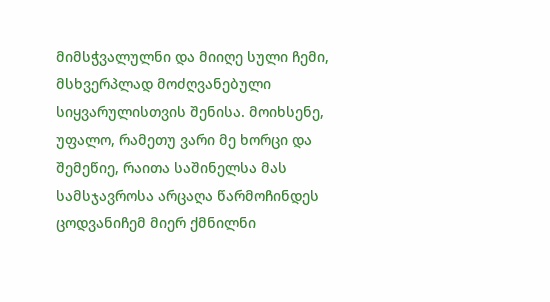მიმსჭვალულნი და მიიღე სული ჩემი, მსხვერპლად მოძღვანებული სიყვარულისთვის შენისა. მოიხსენე, უფალო, რამეთუ ვარი მე ხორცი და შემეწიე, რაითა საშინელსა მას სამსჯავროსა არცაღა წარმოჩინდეს ცოდვანიჩემ მიერ ქმნილნი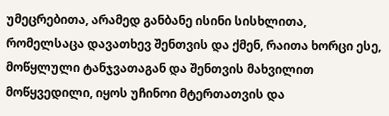უმეცრებითა, არამედ განბანე ისინი სისხლითა, რომელსაცა დავათხევ შენთვის და ქმენ, რაითა ხორცი ესე, მოწყლული ტანჯვათაგან და შენთვის მახვილით მოწყვედილი, იყოს უჩინოი მტერთათვის და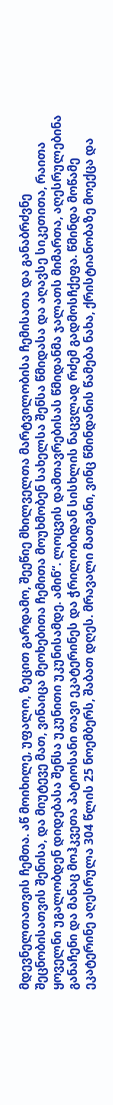მდევნელთათვის ჩემთა. აწ მოიხილე, უფალო, ზეცით გარდამო, შეეწიე მხილველთა მარტვილობისა ჩემისათა და განაბრძვნე შეცნობისათვის შენისა, და მიუტევე მათ, ვინაიცა მეოხებითა ჩემითა მოუხმობენ სახელსა შენსა წმიდასა და აღავსე სიკეთითა, რაითა ყოველნი უგალობდენ დიდებასა შენსა უკუნითი უკუნისამდე. ამინ“. ლოცვის დამთავრებისას წმიდანმა ჯალათს მიმართა, აღესრულებინა განაჩენი და მანაც მოჰკვეთა პატიოსანი თავი ეკატერინეს და ჭრილობიდან სისხლის ნაცვლად რძემ გადმოსჩქეფა. წმინდა მოწამე ეკატერინე აღესრულა 304 წლის 25 ნოემბერს, შაბათ დღეს. მრავალი მათგანი, ვინც წმინდანის წამება ნახა, ქრისტიანობაზე მოექცა და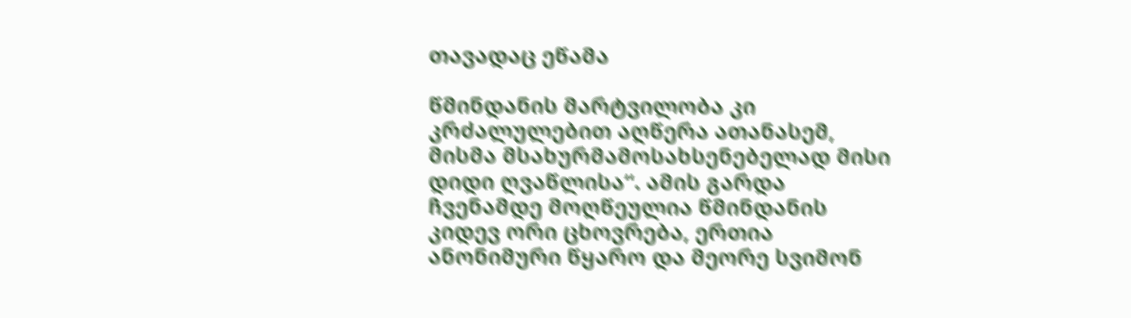თავადაც ეწამა

წმინდანის მარტვილობა კი კრძალულებით აღწერა ათანასემ, მისმა მსახურმამოსახსენებელად მისი დიდი ღვაწლისა“. ამის გარდა ჩვენამდე მოღწეულია წმინდანის კიდევ ორი ცხოვრება, ერთია ანონიმური წყარო და მეორე სვიმონ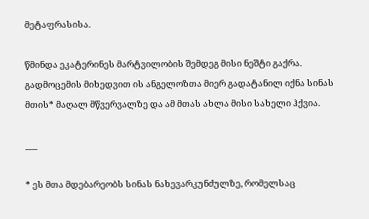მეტაფრასისა.

წმინდა ეკატერინეს მარტვილობის შემდეგ მისი ნეშტი გაქრა. გადმოცემის მიხედვით ის ანგელოზთა მიერ გადატანილ იქნა სინას მთის* მაღალ მწვერვალზე და ამ მთას ახლა მისი სახელი ჰქვია.

___

* ეს მთა მდებარეობს სინას ნახევარკუნძულზე, რომელსაც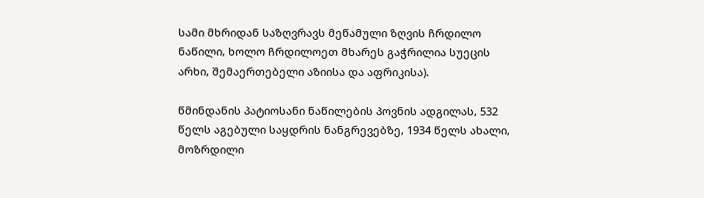სამი მხრიდან საზღვრავს მეწამული ზღვის ჩრდილო ნაწილი, ხოლო ჩრდილოეთ მხარეს გაჭრილია სუეცის არხი, შემაერთებელი აზიისა და აფრიკისა).

წმინდანის პატიოსანი ნაწილების პოვნის ადგილას, 532 წელს აგებული საყდრის ნანგრევებზე, 1934 წელს ახალი, მოზრდილი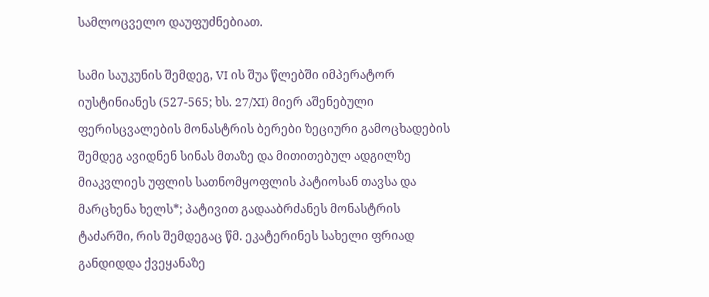სამლოცველო დაუფუძნებიათ.

სამი საუკუნის შემდეგ, VI ის შუა წლებში იმპერატორ იუსტინიანეს (527-565; ხს. 27/XI) მიერ აშენებული ფერისცვალების მონასტრის ბერები ზეციური გამოცხადების შემდეგ ავიდნენ სინას მთაზე და მითითებულ ადგილზე მიაკვლიეს უფლის სათნომყოფლის პატიოსან თავსა და მარცხენა ხელს*; პატივით გადააბრძანეს მონასტრის ტაძარში, რის შემდეგაც წმ. ეკატერინეს სახელი ფრიად განდიდდა ქვეყანაზე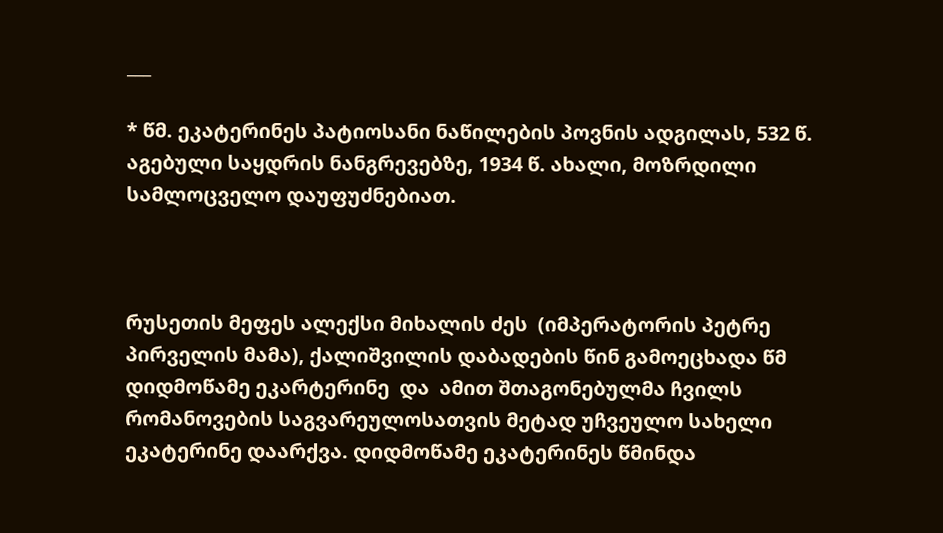___

* წმ. ეკატერინეს პატიოსანი ნაწილების პოვნის ადგილას, 532 წ. აგებული საყდრის ნანგრევებზე, 1934 წ. ახალი, მოზრდილი სამლოცველო დაუფუძნებიათ.



რუსეთის მეფეს ალექსი მიხალის ძეს  (იმპერატორის პეტრე პირველის მამა), ქალიშვილის დაბადების წინ გამოეცხადა წმ დიდმოწამე ეკარტერინე  და  ამით შთაგონებულმა ჩვილს რომანოვების საგვარეულოსათვის მეტად უჩვეულო სახელი ეკატერინე დაარქვა. დიდმოწამე ეკატერინეს წმინდა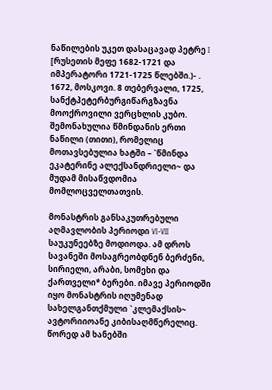ნაწილების უკეთ დასაცავად პეტრე I [რუსეთის მეფე 1682-1721 და იმპერატორი 1721-1725 წლებში.)- . 1672, მოსკოვი. 8 თებერვალი, 1725, სანქტპეტერბურგიწარგზავნა მოოქროვილი ვერცხლის კუბო. შემონახულია წმინდანის ერთი ნაწილი (თითი), რომელიც მოთავსებულია ხატში – `წმინდა ეკატერინე ალექსანდრიელი~ და მუდამ მისაწვდომია მომლოცველთათვის.

მონასტრის განსაკუთრებული აღმავლობის პერიოდი VI-VII საუკუნეებზე მოდიოდა. ამ დროს სავანეში მოსაგრეობდნენ ბერძენი, სირიელი, არაბი, სომეხი და ქართველი* ბერები. იმავე პერიოდში იყო მონასტრის იღუმენად სახელგანთქმული `კლემაქსის~ ავტორიიოანე კიბისაღმწერელიც. წორედ ამ ხანებში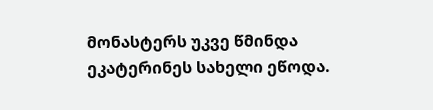მონასტერს უკვე წმინდა ეკატერინეს სახელი ეწოდა.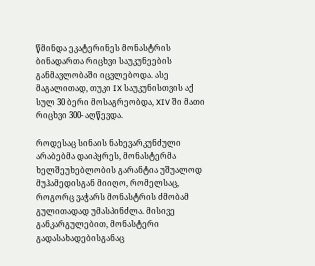წმინდა ეკატერინეს მონასტრის ბინადართა რიცხვი საუკუნეების განმავლობაში იცვლებოდა. ასე მაგალითად, თუკი IX საუკუნისთვის აქ სულ 30 ბერი მოსაგრეობდა, XIV ში მათი რიცხვი 300- აღწევდა.

როდესაც სინაის ნახევარკუნძული არაბებმა დაიპყრეს, მონასტერმა ხელშეუხებლობის გარანტია უშუალოდ მუჰამედისგან მიიღო, რომელსაც, როგორც ვაჭარს მონასტრის ძმობამ გულითადად უმასპინძლა. მისივე განკარგულებით, მონასტერი გადასახადებისგანაც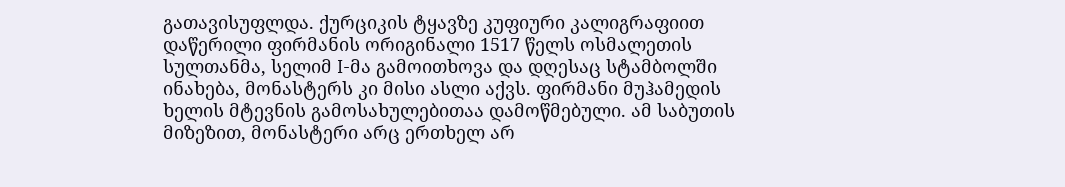გათავისუფლდა. ქურციკის ტყავზე კუფიური კალიგრაფიით დაწერილი ფირმანის ორიგინალი 1517 წელს ოსმალეთის სულთანმა, სელიმ I-მა გამოითხოვა და დღესაც სტამბოლში ინახება, მონასტერს კი მისი ასლი აქვს. ფირმანი მუჰამედის ხელის მტევნის გამოსახულებითაა დამოწმებული. ამ საბუთის მიზეზით, მონასტერი არც ერთხელ არ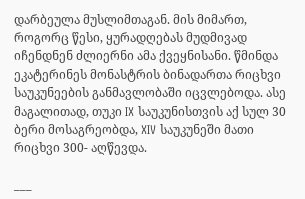დარბეულა მუსლიმთაგან. მის მიმართ, როგორც წესი, ყურადღებას მუდმივად იჩენდნენ ძლიერნი ამა ქვეყნისანი. წმინდა ეკატერინეს მონასტრის ბინადართა რიცხვი საუკუნეების განმავლობაში იცვლებოდა. ასე მაგალითად, თუკი IX საუკუნისთვის აქ სულ 30 ბერი მოსაგრეობდა, XIV საუკუნეში მათი რიცხვი 300- აღწევდა.

___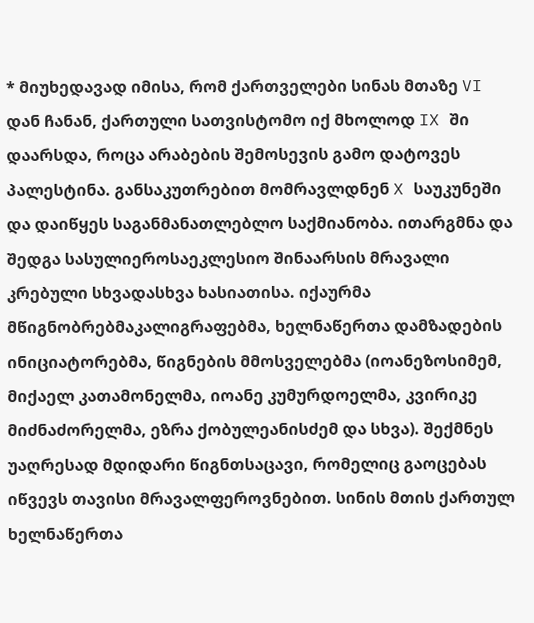* მიუხედავად იმისა, რომ ქართველები სინას მთაზე VI დან ჩანან, ქართული სათვისტომო იქ მხოლოდ IX ში დაარსდა, როცა არაბების შემოსევის გამო დატოვეს პალესტინა. განსაკუთრებით მომრავლდნენ X საუკუნეში და დაიწყეს საგანმანათლებლო საქმიანობა. ითარგმნა და შედგა სასულიეროსაეკლესიო შინაარსის მრავალი კრებული სხვადასხვა ხასიათისა. იქაურმა მწიგნობრებმაკალიგრაფებმა, ხელნაწერთა დამზადების ინიციატორებმა, წიგნების მმოსველებმა (იოანეზოსიმემ, მიქაელ კათამონელმა, იოანე კუმურდოელმა, კვირიკე მიძნაძორელმა, ეზრა ქობულეანისძემ და სხვა). შექმნეს უაღრესად მდიდარი წიგნთსაცავი, რომელიც გაოცებას იწვევს თავისი მრავალფეროვნებით. სინის მთის ქართულ ხელნაწერთა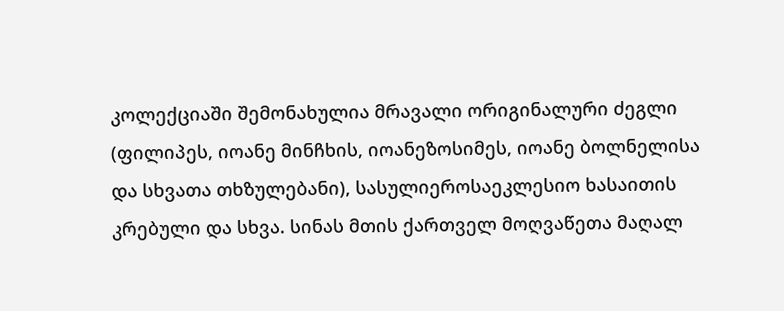კოლექციაში შემონახულია მრავალი ორიგინალური ძეგლი (ფილიპეს, იოანე მინჩხის, იოანეზოსიმეს, იოანე ბოლნელისა და სხვათა თხზულებანი), სასულიეროსაეკლესიო ხასაითის კრებული და სხვა. სინას მთის ქართველ მოღვაწეთა მაღალ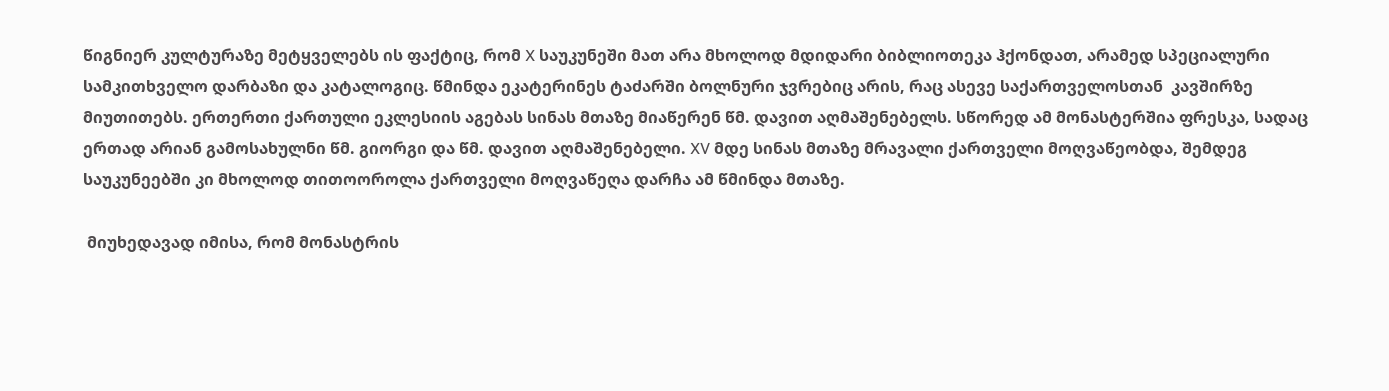წიგნიერ კულტურაზე მეტყველებს ის ფაქტიც, რომ X საუკუნეში მათ არა მხოლოდ მდიდარი ბიბლიოთეკა ჰქონდათ, არამედ სპეციალური სამკითხველო დარბაზი და კატალოგიც. წმინდა ეკატერინეს ტაძარში ბოლნური ჯვრებიც არის, რაც ასევე საქართველოსთან  კავშირზე მიუთითებს. ერთერთი ქართული ეკლესიის აგებას სინას მთაზე მიაწერენ წმ. დავით აღმაშენებელს. სწორედ ამ მონასტერშია ფრესკა, სადაც ერთად არიან გამოსახულნი წმ. გიორგი და წმ. დავით აღმაშენებელი. XV მდე სინას მთაზე მრავალი ქართველი მოღვაწეობდა, შემდეგ საუკუნეებში კი მხოლოდ თითოოროლა ქართველი მოღვაწეღა დარჩა ამ წმინდა მთაზე.

 მიუხედავად იმისა, რომ მონასტრის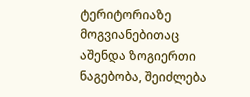ტერიტორიაზე მოგვიანებითაც აშენდა ზოგიერთი ნაგებობა, შეიძლება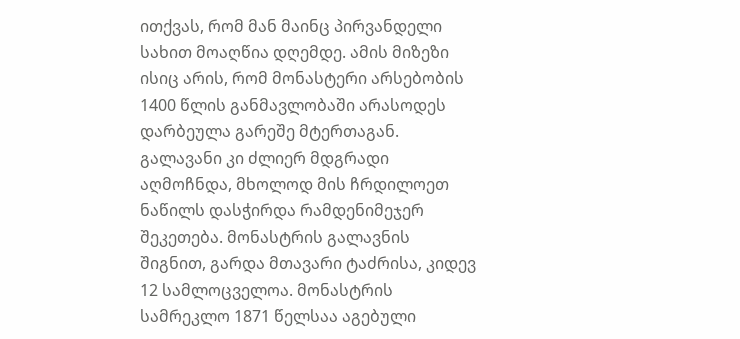ითქვას, რომ მან მაინც პირვანდელი სახით მოაღწია დღემდე. ამის მიზეზი ისიც არის, რომ მონასტერი არსებობის 1400 წლის განმავლობაში არასოდეს დარბეულა გარეშე მტერთაგან. გალავანი კი ძლიერ მდგრადი აღმოჩნდა, მხოლოდ მის ჩრდილოეთ ნაწილს დასჭირდა რამდენიმეჯერ შეკეთება. მონასტრის გალავნის შიგნით, გარდა მთავარი ტაძრისა, კიდევ 12 სამლოცველოა. მონასტრის სამრეკლო 1871 წელსაა აგებული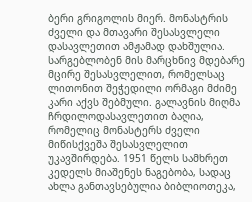ბერი გრიგოლის მიერ. მონასტრის ძველი და მთავარი შესასვლელი დასავლეთით ამჟამად დახშულია. სარგებლობენ მის მარცხნივ მდებარე მცირე შესასვლელით, რომელსაც ლითონით შეჭედილი ორმაგი მძიმე კარი აქვს შებმული. გალავნის მიღმა ჩრდილოდასავლეთით ბაღია, რომელიც მონასტერს ძველი მიწისქვეშა შესასვლელით უკავშირდება. 1951 წელს სამხრეთ კედელს მიაშენეს ნაგებობა, სადაც ახლა განთავსებულია ბიბლიოთეკა,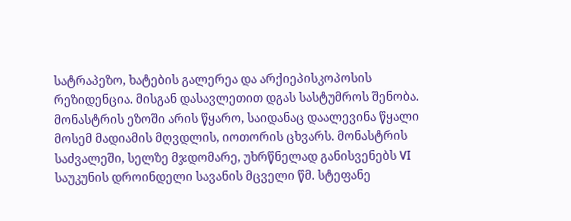სატრაპეზო, ხატების გალერეა და არქიეპისკოპოსის რეზიდენცია. მისგან დასავლეთით დგას სასტუმროს შენობა. მონასტრის ეზოში არის წყარო, საიდანაც დაალევინა წყალი მოსემ მადიამის მღვდლის, იოთორის ცხვარს. მონასტრის საძვალეში, სელზე მჯდომარე, უხრწნელად განისვენებს VI საუკუნის დროინდელი სავანის მცველი წმ. სტეფანე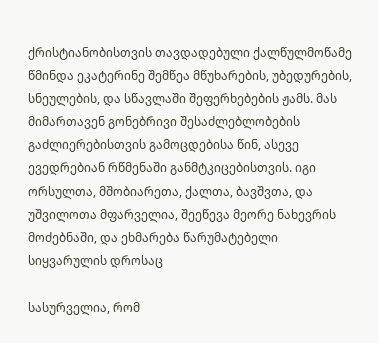ქრისტიანობისთვის თავდადებული ქალწულმოწამე წმინდა ეკატერინე შემწეა მწუხარების, უბედურების, სნეულების, და სწავლაში შეფერხებების ჟამს. მას მიმართავენ გონებრივი შესაძლებლობების გაძლიერებისთვის გამოცდებისა წინ, ასევე ევედრებიან რწმენაში განმტკიცებისთვის. იგი ორსულთა, მშობიარეთა, ქალთა, ბავშვთა, და უშვილოთა მფარველია, შეეწევა მეორე ნახევრის მოძებნაში, და ეხმარება წარუმატებელი სიყვარულის დროსაც

სასურველია, რომ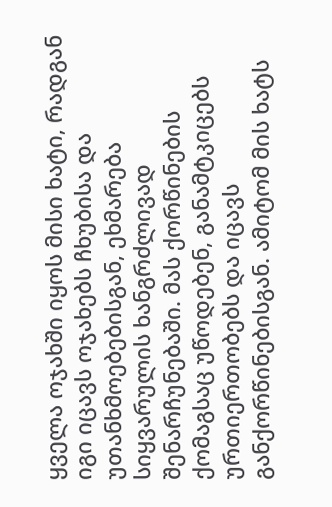ყველა ოჯახში იყოს მისი ხატი, რადგან იგი იცავს ოჯახებს ჩხუბისა და უთანხმოებებისგან, ეხმარება სიყვარულის ხანგრძლივად შენარჩუნებაში. მას ქორწინების ქომაგსაც უწოდებენ, განამტკიცებს ურთიერთობებს და იცავს განქორწინებისგან. ამიტომ მის ხატს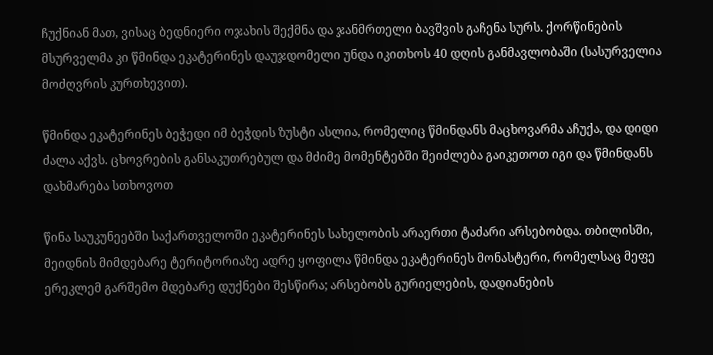ჩუქნიან მათ, ვისაც ბედნიერი ოჯახის შექმნა და ჯანმრთელი ბავშვის გაჩენა სურს. ქორწინების მსურველმა კი წმინდა ეკატერინეს დაუჯდომელი უნდა იკითხოს 40 დღის განმავლობაში (სასურველია  მოძღვრის კურთხევით).

წმინდა ეკატერინეს ბეჭედი იმ ბეჭდის ზუსტი ასლია, რომელიც წმინდანს მაცხოვარმა აჩუქა, და დიდი ძალა აქვს. ცხოვრების განსაკუთრებულ და მძიმე მომენტებში შეიძლება გაიკეთოთ იგი და წმინდანს დახმარება სთხოვოთ

წინა საუკუნეებში საქართველოში ეკატერინეს სახელობის არაერთი ტაძარი არსებობდა. თბილისში, მეიდნის მიმდებარე ტერიტორიაზე ადრე ყოფილა წმინდა ეკატერინეს მონასტერი, რომელსაც მეფე ერეკლემ გარშემო მდებარე დუქნები შესწირა; არსებობს გურიელების, დადიანების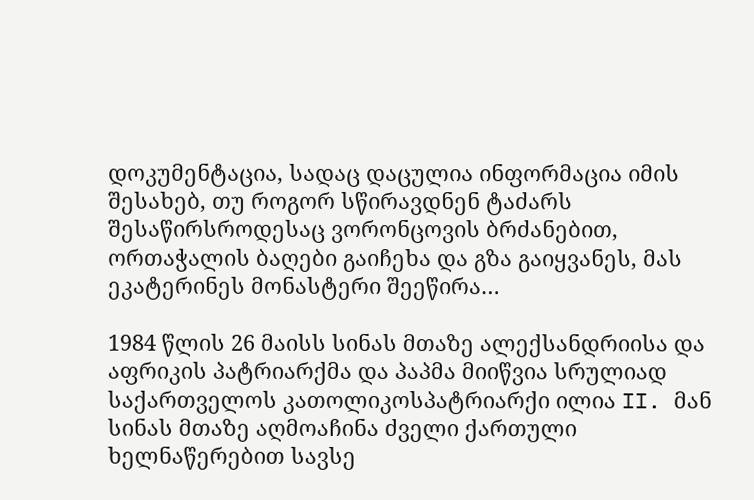დოკუმენტაცია, სადაც დაცულია ინფორმაცია იმის შესახებ, თუ როგორ სწირავდნენ ტაძარს შესაწირსროდესაც ვორონცოვის ბრძანებით, ორთაჭალის ბაღები გაიჩეხა და გზა გაიყვანეს, მას ეკატერინეს მონასტერი შეეწირა…

1984 წლის 26 მაისს სინას მთაზე ალექსანდრიისა და აფრიკის პატრიარქმა და პაპმა მიიწვია სრულიად საქართველოს კათოლიკოსპატრიარქი ილია II. მან სინას მთაზე აღმოაჩინა ძველი ქართული ხელნაწერებით სავსე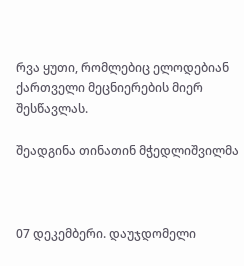რვა ყუთი, რომლებიც ელოდებიან ქართველი მეცნიერების მიერ შესწავლას.

შეადგინა თინათინ მჭედლიშვილმა



07 დეკემბერი. დაუჯდომელი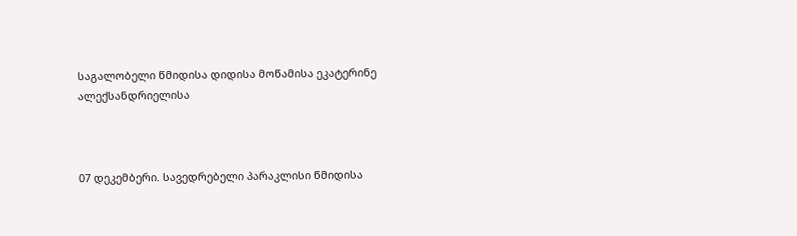საგალობელი წმიდისა დიდისა მოწამისა ეკატერინე ალექსანდრიელისა



07 დეკემბერი. სავედრებელი პარაკლისი წმიდისა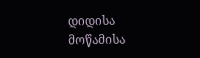დიდისა მოწამისა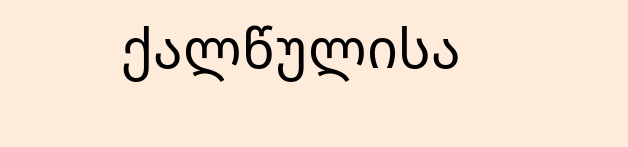ქალწულისა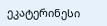ეკატერინესი